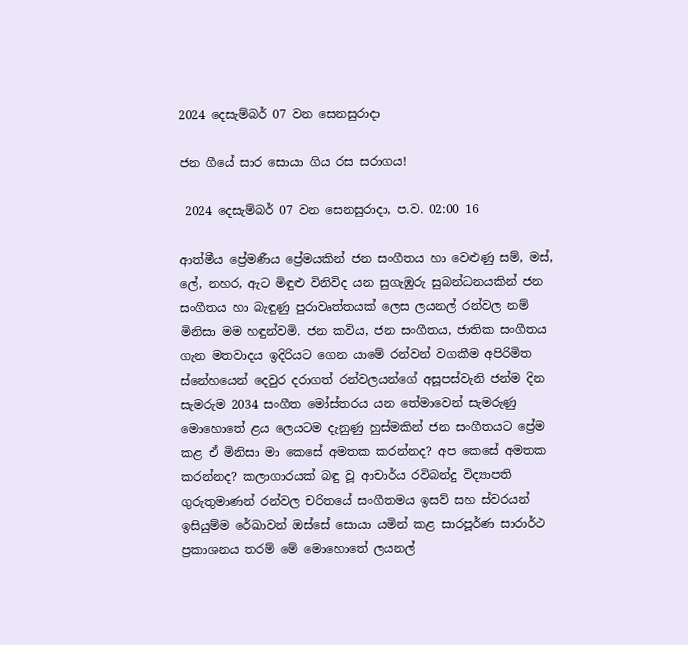2024 දෙසැම්බර් 07 වන සෙනසුරාදා

ජන ගීයේ සාර සොයා ගිය රස සරාගය!

 2024 දෙසැම්බර් 07 වන සෙනසුරාදා, ප.ව. 02:00 16

ආත්මීය ප්‍රේමණීය ප්‍රේමයකින් ජන සංගීතය හා වෙළුණු සම්, මස්, ලේ, නහර, ඇට මිඳුළු විනිවිද යන සුගැඹුරු සුබන්ධනයකින් ජන සංගීතය හා බැඳුණු පුරාවෘත්තයක් ලෙස ලයනල් රන්වල නම් මිනිසා මම හඳුන්වමි. ජන කවිය, ජන සංගීතය, ජාතික සංගීතය ගැන මතවාදය ඉදිරියට ගෙන යාමේ රන්වන් වගකීම අපිරිමිත ස්නේහයෙන් දෙවුර දරාගත් රන්වලයන්ගේ අසූපස්වැනි ජන්ම දින සැමරුම 2034 සංගීත මෝස්තරය යන තේමාවෙන් සැමරුණු මොහොතේ ළය ලෙයටම දැනුණු හුස්මකින් ජන සංගීතයට ප්‍රේම කළ ඒ මිනිසා මා කෙසේ අමතක කරන්නද? අප කෙසේ අමතක කරන්නද? කලාගාරයක් බඳු වූ ආචාර්ය රවිබන්දු විද්‍යාපති ගුරුතුමාණන් රන්වල චරිතයේ සංගීතමය ඉසව් සහ ස්වරයන් ඉසියුම්ම රේඛාවන් ඔස්සේ සොයා යමින් කළ සාරපූර්ණ සාරාර්ථ ප්‍රකාශනය තරම් මේ මොහොතේ ලයනල්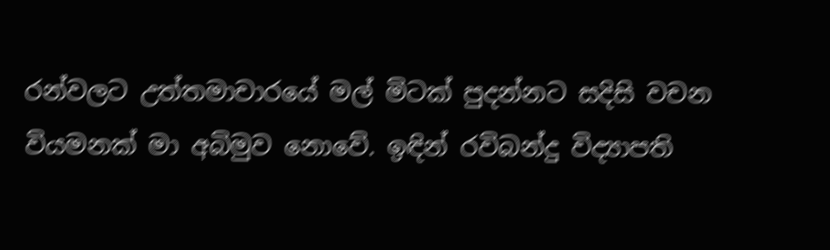රන්වලට උත්තමාචාරයේ මල් මිටක් පුදන්නට සදිසි වචන වියමනක් මා අබිමුව නොවේ. ඉඳින් රවිබන්දු විද්‍යාපති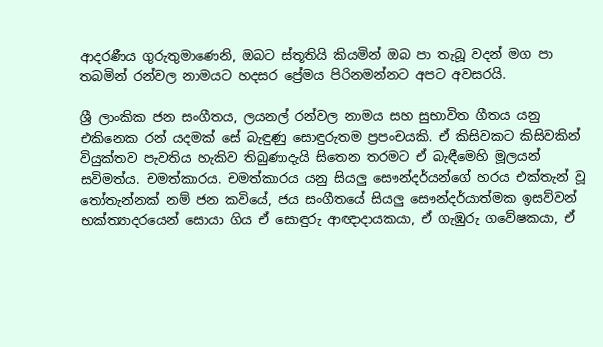ආදරණීය ගුරුතුමාණෙනි, ඔබට ස්තූතියි කියමින් ඔබ පා තැබූ වදන් මග පා තබමින් රන්වල නාමයට හදසර ප්‍රේමය පිරිනමන්නට අපට අවසරයි.

ශ්‍රී ලාංකික ජන සංගීතය, ලයනල් රන්වල නාමය සහ සුභාවිත ගීතය යනු එකිනෙක රන් යදමක් සේ බැඳුණු සොඳුරුතම ප්‍රපංචයකි. ඒ කිසිවකට කිසිවකින් වියුක්තව පැවතිය හැකිව තිබුණාදැයි සිතෙන තරමට ඒ බැඳීමෙහි මූලයන් සවිමත්ය. චමත්කාරය. චමත්කාරය යනු සියලු සෞන්දර්යන්ගේ හරය එක්තැන් වූ තෝතැන්නක් නම් ජන කවියේ, ජය සංගීතයේ සියලු සෞන්දර්යාත්මක ඉසව්වන් භක්ත්‍යාදරයෙන් සොයා ගිය ඒ සොඳුරු ආඥාදායකයා, ඒ ගැඹුරු ගවේෂකයා, ඒ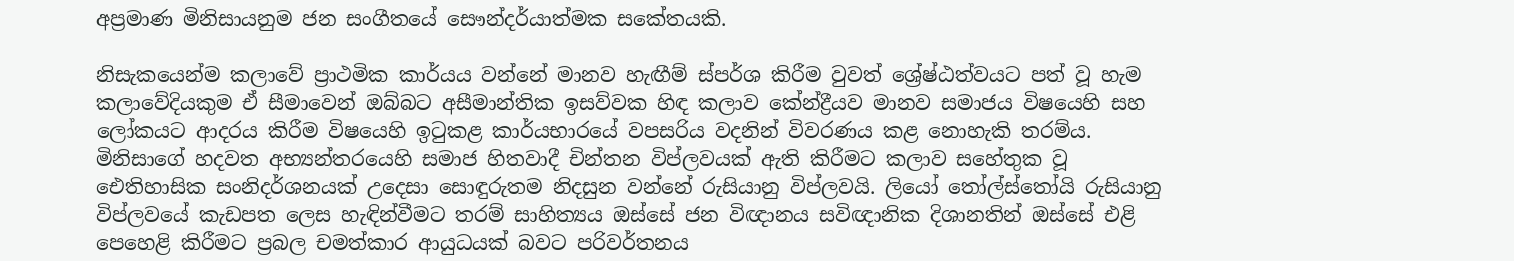අප්‍රමාණ මිනිසායනුම ජන සංගීතයේ සෞන්දර්යාත්මක සකේතයකි.

නිසැකයෙන්ම කලාවේ ප්‍රාථමික කාර්යය වන්නේ මානව හැඟීම් ස්පර්ශ කිරීම වුවත් ශ්‍රේෂ්ඨත්වයට පත් වූ හැම කලාවේදියකුම ඒ සීමාවෙන් ඔබ්බට අසීමාන්තික ඉසව්වක හිඳ කලාව කේන්ද්‍රීයව මානව සමාජය විෂයෙහි සහ ලෝකයට ආදරය කිරීම විෂයෙහි ඉටුකළ කාර්යභාරයේ වපසරිය වදනින් විවරණය කළ නොහැකි තරම්ය. මිනිසාගේ හදවත අභ්‍යන්තරයෙහි සමාජ හිතවාදී චින්තන විප්ලවයක් ඇති කිරීමට කලාව සහේතුක වූ ඓතිහාසික සංනිදර්ශනයක් උදෙසා සොඳුරුතම නිදසුන වන්නේ රුසියානු විප්ලවයි. ලියෝ තෝල්ස්තෝයි රුසියානු විප්ලවයේ කැඩපත ලෙස හැඳින්වීමට තරම් සාහිත්‍යය ඔස්සේ ජන විඥානය සවිඥානික දිශානතින් ඔස්සේ එළි පෙහෙළි කිරීමට ප්‍රබල චමත්කාර ආයුධයක් බවට පරිවර්තනය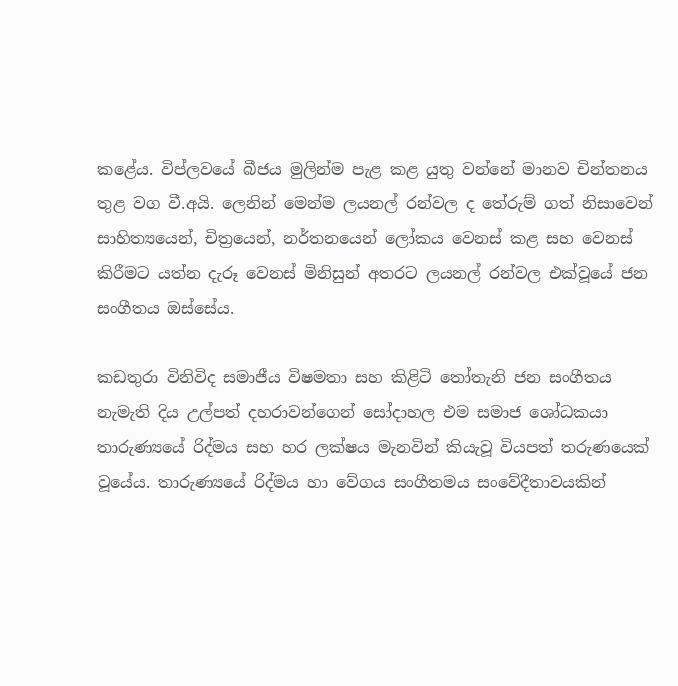කළේය. විප්ලවයේ බීජය මුලින්ම පැළ කළ යුතු වන්නේ මානව චින්තනය තුළ වග වී.අයි. ලෙනින් මෙන්ම ලයනල් රන්වල ද තේරුම් ගත් නිසාවෙන් සාහිත්‍යයෙන්, චිත්‍රයෙන්, නර්තනයෙන් ලෝකය වෙනස් කළ සහ වෙනස් කිරීමට යත්න දැරූ වෙනස් මිනිසුන් අතරට ලයනල් රන්වල එක්වූයේ ජන සංගීතය ඔස්සේය.

කඩතුරා විනිවිද සමාජීය විෂමතා සහ කිළිටි තෝතැනි ජන සංගීතය නැමැති දිය උල්පත් දහරාවන්ගෙන් සෝදාහල එම සමාජ ශෝධකයා තාරුණ්‍යයේ රිද්මය සහ හර ලක්ෂය මැනවින් කියැවූ වියපත් තරුණයෙක් වූයේය. තාරුණ්‍යයේ රිද්මය හා වේගය සංගීතමය සංවේදීතාවයකින්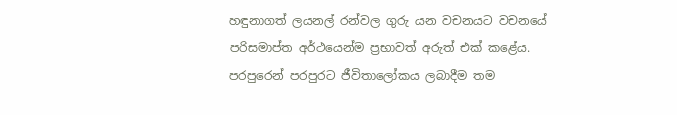හඳුනාගත් ලයනල් රන්වල ගුරු යන වචනයට වචනයේ පරිසමාප්ත අර්ථයෙන්ම ප්‍රභාවත් අරුත් එක් කළේය. පරපුරෙන් පරපුරට ජීවිතාලෝකය ලබාදීම තම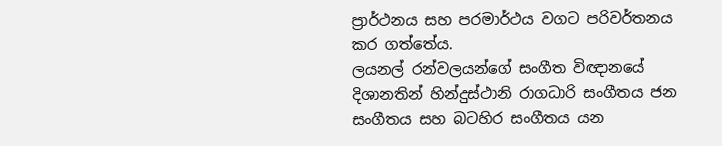ප්‍රාර්ථනය සහ පරමාර්ථය වගට පරිවර්තනය කර ගත්තේය.
ලයනල් රන්වලයන්ගේ සංගීත විඥානයේ දිශානතින් හින්දුස්ථානි රාගධාරි සංගීතය ජන සංගීතය සහ බටහිර සංගීතය යන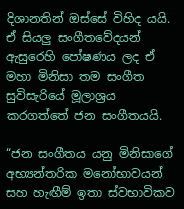දිශානතින් ඔස්සේ විහිද යයි. ඒ සියලු සංගීතවේදයන් ඇසුරෙහි පෝෂණය ලද ඒ මහා මිනිසා තම සංගීත සුවිසැරියේ මූලාශ්‍රය කරගත්තේ ජන සංගීතයයි.

“ජන සංගීතය යනු මිනිසාගේ අභ්‍යන්තරික මනෝභාවයන් සහ හැඟීම් ඉතා ස්වභාවිකව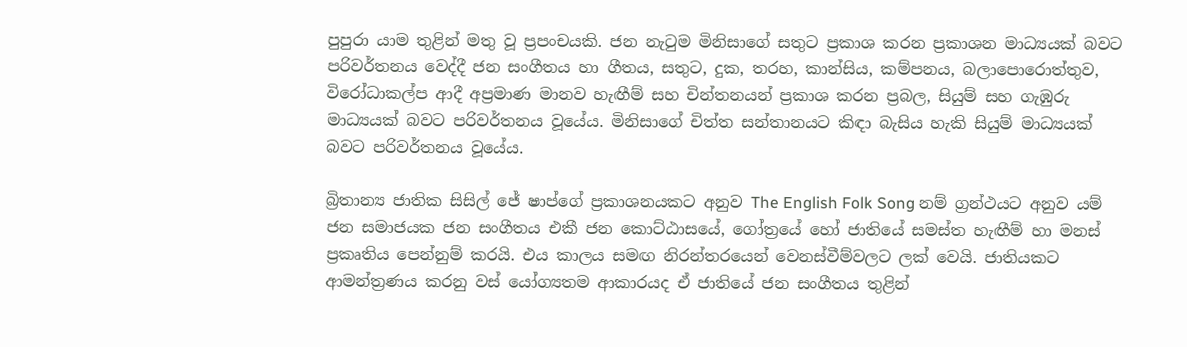පුපුරා යාම තුළින් මතු වූ ප්‍රපංචයකි. ජන නැටුම මිනිසාගේ සතුට ප්‍රකාශ කරන ප්‍රකාශන මාධ්‍යයක් බවට පරිවර්තනය වෙද්දී ජන සංගීතය හා ගීතය, සතුට, දුක, තරහ, කාන්සිය, කම්පනය, බලාපොරොත්තුව, විරෝධාකල්ප ආදී අප්‍රමාණ මානව හැඟීම් සහ චින්තනයන් ප්‍රකාශ කරන ප්‍රබල, සියුම් සහ ගැඹුරු මාධ්‍යයක් බවට පරිවර්තනය වූයේය. මිනිසාගේ චිත්ත සන්තානයට කිඳා බැසිය හැකි සියුම් මාධ්‍යයක් බවට පරිවර්තනය වූයේය.

බ්‍රිතාන්‍ය ජාතික සිසිල් ජේ ෂාප්ගේ ප්‍රකාශනයකට අනුව The English Folk Song නම් ග්‍රන්ථයට අනුව යම් ජන සමාජයක ජන සංගීතය එකී ජන කොට්ඨාසයේ, ගෝත්‍රයේ හෝ ජාතියේ සමස්ත හැඟීම් හා මනස් ප්‍රකෘතිය පෙන්නුම් කරයි. එය කාලය සමඟ නිරන්තරයෙන් වෙනස්වීම්වලට ලක් වෙයි. ජාතියකට ආමන්ත්‍රණය කරනු වස් යෝග්‍යතම ආකාරයද ඒ ජාතියේ ජන සංගීතය තුළින්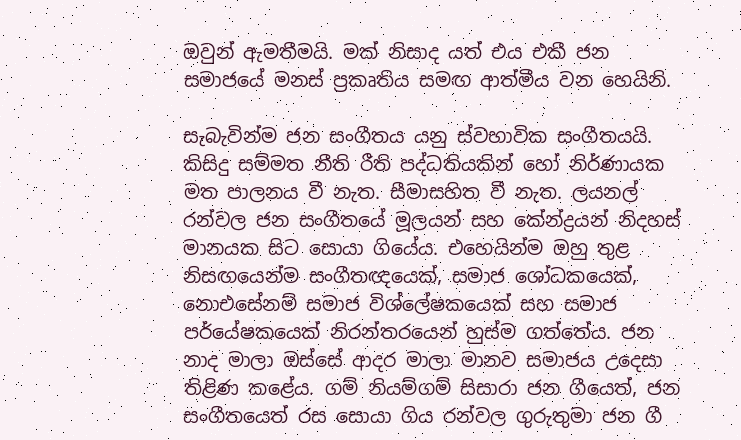ඔවුන් ඇමතීමයි. මක් නිසාද යත් එය එකී ජන සමාජයේ මනස් ප්‍රකෘතිය සමඟ ආත්මීය වන හෙයිනි.

සැබැවින්ම ජන සංගීතය යනු ස්වභාවික සංගීතයයි. කිසිදු සම්මත නීති රීති පද්ධතියකින් හෝ නිර්ණායක මත පාලනය වී නැත. සීමාසහිත වී නැත. ලයනල් රන්වල ජන සංගීතයේ මූලයන් සහ කේන්ද්‍රයන් නිදහස් මානයක සිට සොයා ගියේය. එහෙයින්ම ඔහු තුළ නිසඟයෙන්ම සංගීතඥයෙක්, සමාජ ශෝධකයෙක්, නොඑසේනම් සමාජ විශ්ලේෂකයෙක් සහ සමාජ පර්‌යේෂකයෙක් නිරන්තරයෙන් හුස්ම ගත්තේය. ජන නාද මාලා ඔස්සේ ආදර මාලා මානව සමාජය උදෙසා තිළිණ කළේය. ගම් නියම්ගම් සිසාරා ජන ගීයෙත්, ජන සංගීතයෙත් රස සොයා ගිය රන්වල ගුරුතුමා ජන ගී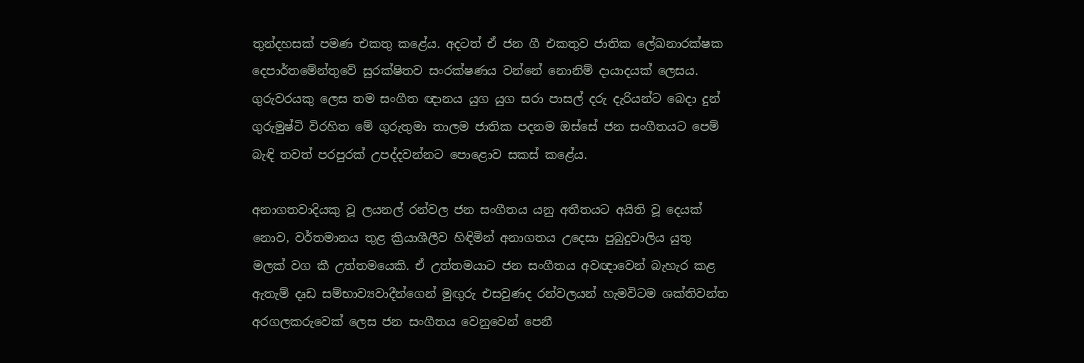තුන්දහසක් පමණ එකතු කළේය. අදටත් ඒ ජන ගී එකතුව ජාතික ලේඛනාරක්ෂක දෙපාර්තමේන්තුවේ සුරක්ෂිතව සංරක්ෂණය වන්නේ නොනිම් දායාදයක් ලෙසය.
ගුරුවරයකු ලෙස තම සංගීත ඥානය යුග යුග සරා පාසල් දරු දැරියන්ට බෙදා දුන් ගුරුමුෂ්ටි විරහිත මේ ගුරුතුමා තාලම ජාතික පදනම ඔස්සේ ජන සංගීතයට පෙම් බැඳි තවත් පරපුරක් උපද්දවන්නට පොළොව සකස් කළේය.

අනාගතවාදියකු වූ ලයනල් රන්වල ජන සංගීතය යනු අතීතයට අයිති වූ දෙයක් නොව, වර්තමානය තුළ ක්‍රියාශීලීව හිඳිමින් අනාගතය උදෙසා පුබුදුවාලිය යුතු මලක් වග කී උත්තමයෙකි. ඒ උත්තමයාට ජන සංගීතය අවඥාවෙන් බැහැර කළ ඇතැම් දෘඩ සම්භාව්‍යවාදීන්ගෙන් මුඟුරු එසවුණද රන්වලයන් හැමවිටම ශක්තිවන්ත අරගලකරුවෙක් ලෙස ජන සංගීතය වෙනුවෙන් පෙනී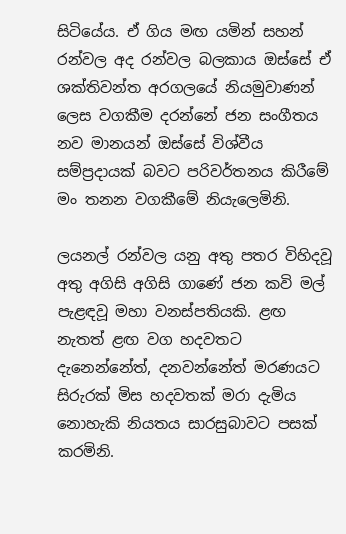සිටියේය. ඒ ගිය මඟ යමින් සහන් රන්වල අද රන්වල බලකාය ඔස්සේ ඒ ශක්තිවන්ත අරගලයේ නියමුවාණන් ලෙස වගකීම දරන්නේ ජන සංගීතය නව මානයන් ඔස්සේ විශ්වීය සම්ප්‍රදායක් බවට පරිවර්තනය කිරීමේ මං තනන වගකීමේ නියැලෙමිනි.

ලයනල් රන්වල යනු අතු පතර විහිදවූ අතු අගිසි අගිසි ගාණේ ජන කවි මල් පැළඳවූ මහා වනස්පතියකි. ළඟ නැතත් ළඟ වග හදවතට දැනෙන්නේත්, දනවන්නේත් මරණයට සිරුරක් මිස හදවතක් මරා දැමිය නොහැකි නියතය සාරසුබාවට පසක් කරමිනි.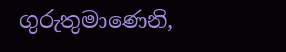ගුරුතුමාණෙනි,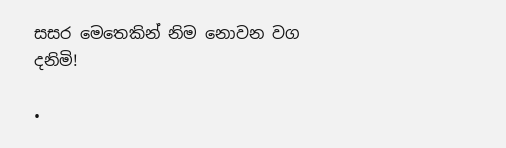සසර මෙතෙකින් නිම නොවන වග දනිමි!

•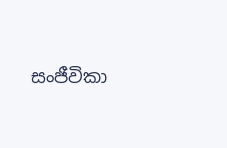සංජීවිකා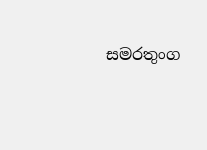සමරතුංග